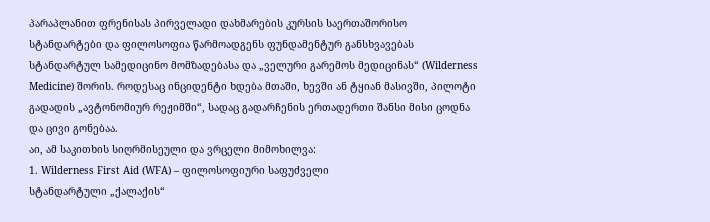პარაპლანით ფრენისას პირველადი დახმარების კურსის საერთაშორისო სტანდარტები და ფილოსოფია წარმოადგენს ფუნდამენტურ განსხვავებას სტანდარტულ სამედიცინო მომზადებასა და „ველური გარემოს მედიცინას“ (Wilderness Medicine) შორის. როდესაც ინციდენტი ხდება მთაში, ხევში ან ტყიან მასივში, პილოტი გადადის „ავტონომიურ რეჟიმში“, სადაც გადარჩენის ერთადერთი შანსი მისი ცოდნა და ცივი გონებაა.
აი, ამ საკითხის სიღრმისეული და ვრცელი მიმოხილვა:
1. Wilderness First Aid (WFA) – ფილოსოფიური საფუძველი
სტანდარტული „ქალაქის“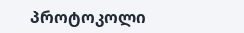პროტოკოლი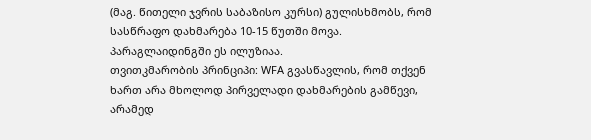(მაგ. წითელი ჯვრის საბაზისო კურსი) გულისხმობს, რომ სასწრაფო დახმარება 10-15 წუთში მოვა. პარაგლაიდინგში ეს ილუზიაა.
თვითკმარობის პრინციპი: WFA გვასწავლის, რომ თქვენ ხართ არა მხოლოდ პირველადი დახმარების გამწევი, არამედ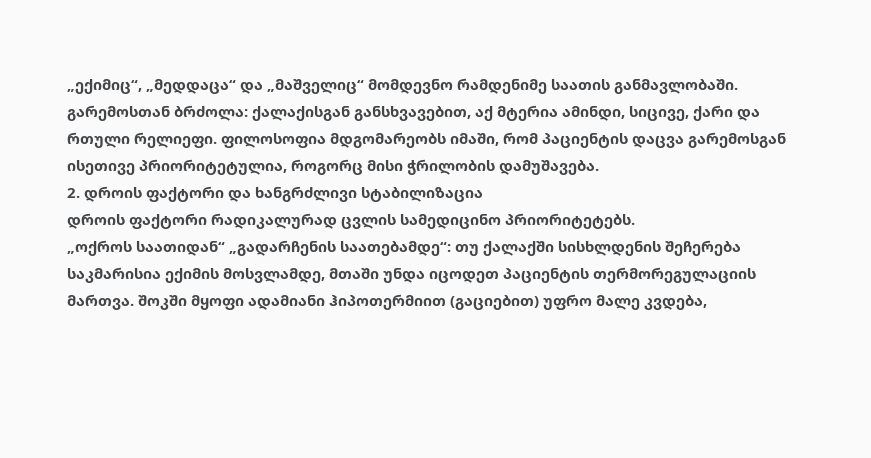„ექიმიც“, „მედდაცა“ და „მაშველიც“ მომდევნო რამდენიმე საათის განმავლობაში.
გარემოსთან ბრძოლა: ქალაქისგან განსხვავებით, აქ მტერია ამინდი, სიცივე, ქარი და რთული რელიეფი. ფილოსოფია მდგომარეობს იმაში, რომ პაციენტის დაცვა გარემოსგან ისეთივე პრიორიტეტულია, როგორც მისი ჭრილობის დამუშავება.
2. დროის ფაქტორი და ხანგრძლივი სტაბილიზაცია
დროის ფაქტორი რადიკალურად ცვლის სამედიცინო პრიორიტეტებს.
„ოქროს საათიდან“ „გადარჩენის საათებამდე“: თუ ქალაქში სისხლდენის შეჩერება საკმარისია ექიმის მოსვლამდე, მთაში უნდა იცოდეთ პაციენტის თერმორეგულაციის მართვა. შოკში მყოფი ადამიანი ჰიპოთერმიით (გაციებით) უფრო მალე კვდება,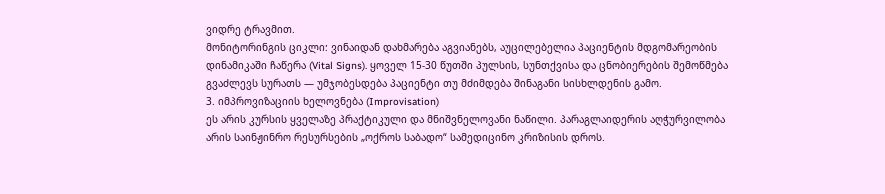ვიდრე ტრავმით.
მონიტორინგის ციკლი: ვინაიდან დახმარება აგვიანებს, აუცილებელია პაციენტის მდგომარეობის დინამიკაში ჩაწერა (Vital Signs). ყოველ 15-30 წუთში პულსის, სუნთქვისა და ცნობიერების შემოწმება გვაძლევს სურათს — უმჯობესდება პაციენტი თუ მძიმდება შინაგანი სისხლდენის გამო.
3. იმპროვიზაციის ხელოვნება (Improvisation)
ეს არის კურსის ყველაზე პრაქტიკული და მნიშვნელოვანი ნაწილი. პარაგლაიდერის აღჭურვილობა არის საინჟინრო რესურსების „ოქროს საბადო“ სამედიცინო კრიზისის დროს.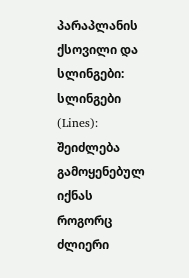პარაპლანის ქსოვილი და სლინგები:
სლინგები (Lines): შეიძლება გამოყენებულ იქნას როგორც ძლიერი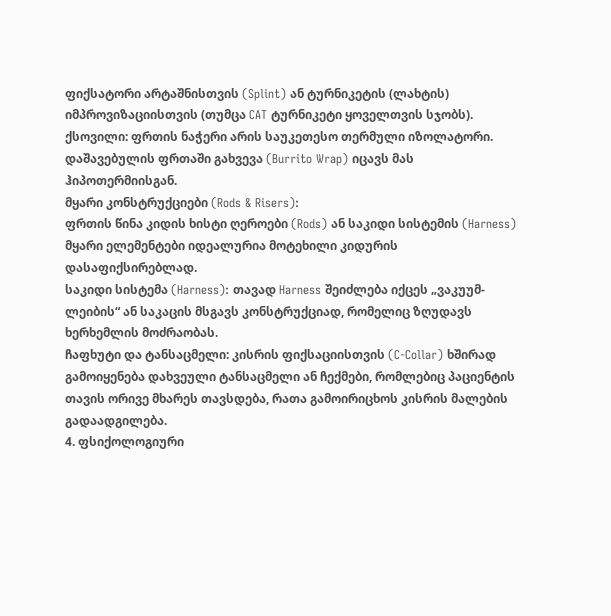ფიქსატორი არტაშნისთვის (Splint) ან ტურნიკეტის (ლახტის) იმპროვიზაციისთვის (თუმცა CAT ტურნიკეტი ყოველთვის სჯობს).
ქსოვილი: ფრთის ნაჭერი არის საუკეთესო თერმული იზოლატორი. დაშავებულის ფრთაში გახვევა (Burrito Wrap) იცავს მას ჰიპოთერმიისგან.
მყარი კონსტრუქციები (Rods & Risers):
ფრთის წინა კიდის ხისტი ღეროები (Rods) ან საკიდი სისტემის (Harness) მყარი ელემენტები იდეალურია მოტეხილი კიდურის დასაფიქსირებლად.
საკიდი სისტემა (Harness): თავად Harness შეიძლება იქცეს „ვაკუუმ-ლეიბის“ ან საკაცის მსგავს კონსტრუქციად, რომელიც ზღუდავს ხერხემლის მოძრაობას.
ჩაფხუტი და ტანსაცმელი: კისრის ფიქსაციისთვის (C-Collar) ხშირად გამოიყენება დახვეული ტანსაცმელი ან ჩექმები, რომლებიც პაციენტის თავის ორივე მხარეს თავსდება, რათა გამოირიცხოს კისრის მალების გადაადგილება.
4. ფსიქოლოგიური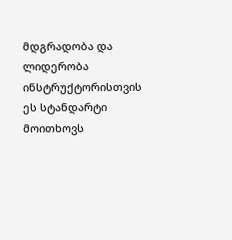მდგრადობა და ლიდერობა
ინსტრუქტორისთვის ეს სტანდარტი მოითხოვს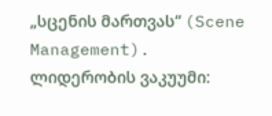„სცენის მართვას“ (Scene Management).
ლიდერობის ვაკუუმი: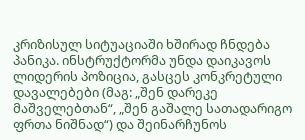კრიზისულ სიტუაციაში ხშირად ჩნდება პანიკა. ინსტრუქტორმა უნდა დაიკავოს ლიდერის პოზიცია, გასცეს კონკრეტული დავალებები (მაგ: „შენ დარეკე მაშველებთან“, „შენ გაშალე სათადარიგო ფრთა ნიშნად“) და შეინარჩუნოს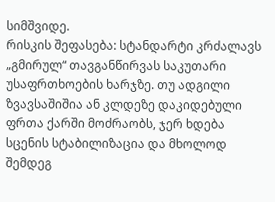სიმშვიდე.
რისკის შეფასება: სტანდარტი კრძალავს „გმირულ“ თავგანწირვას საკუთარი უსაფრთხოების ხარჯზე. თუ ადგილი ზვავსაშიშია ან კლდეზე დაკიდებული ფრთა ქარში მოძრაობს, ჯერ ხდება სცენის სტაბილიზაცია და მხოლოდ შემდეგ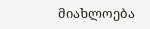მიახლოება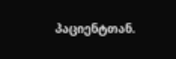პაციენტთან.